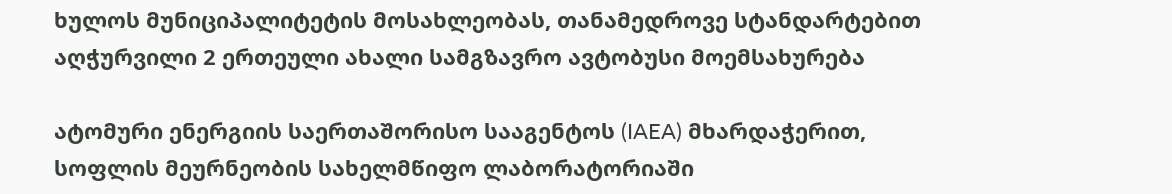ხულოს მუნიციპალიტეტის მოსახლეობას, თანამედროვე სტანდარტებით აღჭურვილი 2 ერთეული ახალი სამგზავრო ავტობუსი მოემსახურება

ატომური ენერგიის საერთაშორისო სააგენტოს (IAEA) მხარდაჭერით, სოფლის მეურნეობის სახელმწიფო ლაბორატორიაში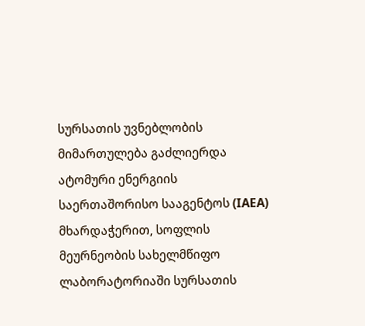სურსათის უვნებლობის მიმართულება გაძლიერდა
ატომური ენერგიის საერთაშორისო სააგენტოს (IAEA) მხარდაჭერით, სოფლის მეურნეობის სახელმწიფო ლაბორატორიაში სურსათის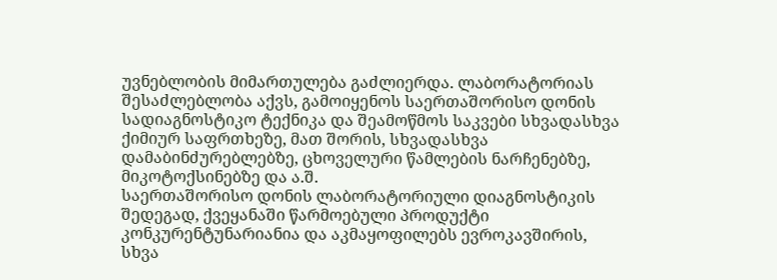უვნებლობის მიმართულება გაძლიერდა. ლაბორატორიას შესაძლებლობა აქვს, გამოიყენოს საერთაშორისო დონის სადიაგნოსტიკო ტექნიკა და შეამოწმოს საკვები სხვადასხვა ქიმიურ საფრთხეზე, მათ შორის, სხვადასხვა დამაბინძურებლებზე, ცხოველური წამლების ნარჩენებზე, მიკოტოქსინებზე და ა.შ.
საერთაშორისო დონის ლაბორატორიული დიაგნოსტიკის შედეგად, ქვეყანაში წარმოებული პროდუქტი კონკურენტუნარიანია და აკმაყოფილებს ევროკავშირის, სხვა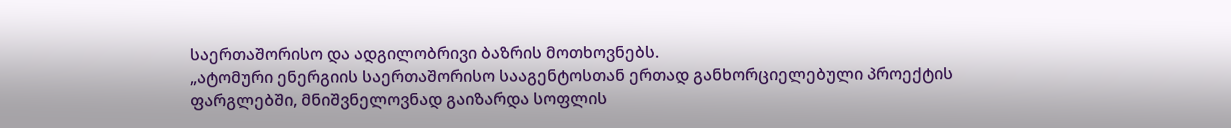საერთაშორისო და ადგილობრივი ბაზრის მოთხოვნებს.
„ატომური ენერგიის საერთაშორისო სააგენტოსთან ერთად განხორციელებული პროექტის ფარგლებში, მნიშვნელოვნად გაიზარდა სოფლის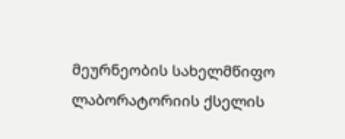მეურნეობის სახელმწიფო ლაბორატორიის ქსელის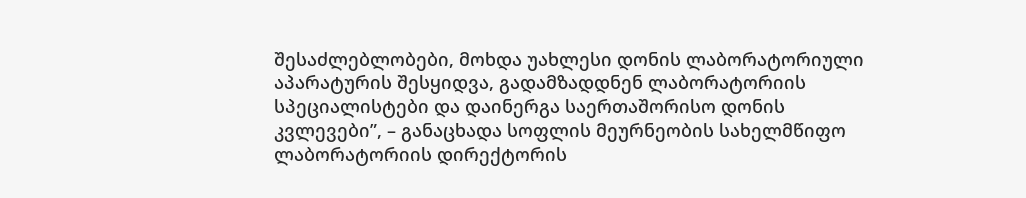შესაძლებლობები, მოხდა უახლესი დონის ლაბორატორიული აპარატურის შესყიდვა, გადამზადდნენ ლაბორატორიის სპეციალისტები და დაინერგა საერთაშორისო დონის კვლევები”, – განაცხადა სოფლის მეურნეობის სახელმწიფო ლაბორატორიის დირექტორის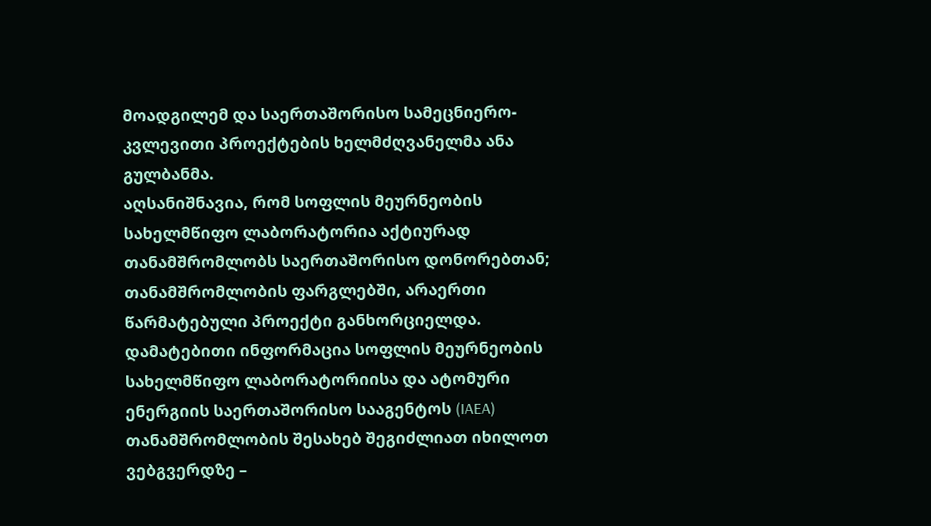მოადგილემ და საერთაშორისო სამეცნიერო-კვლევითი პროექტების ხელმძღვანელმა ანა გულბანმა.
აღსანიშნავია, რომ სოფლის მეურნეობის სახელმწიფო ლაბორატორია აქტიურად თანამშრომლობს საერთაშორისო დონორებთან; თანამშრომლობის ფარგლებში, არაერთი წარმატებული პროექტი განხორციელდა.
დამატებითი ინფორმაცია სოფლის მეურნეობის სახელმწიფო ლაბორატორიისა და ატომური ენერგიის საერთაშორისო სააგენტოს (IAEA) თანამშრომლობის შესახებ შეგიძლიათ იხილოთ ვებგვერდზე –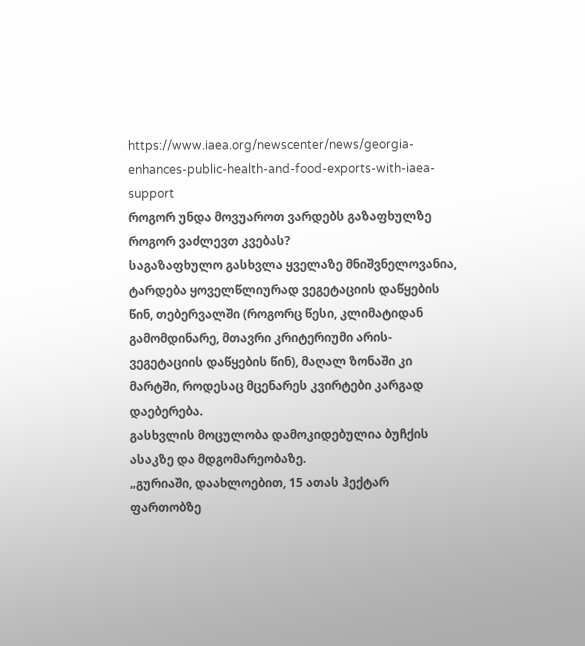https://www.iaea.org/newscenter/news/georgia-enhances-public-health-and-food-exports-with-iaea-support
როგორ უნდა მოვუაროთ ვარდებს გაზაფხულზე
როგორ ვაძლევთ კვებას?
საგაზაფხულო გასხვლა ყველაზე მნიშვნელოვანია, ტარდება ყოველწლიურად ვეგეტაციის დაწყების წინ, თებერვალში (როგორც წესი, კლიმატიდან გამომდინარე, მთავრი კრიტერიუმი არის-ვეგეტაციის დაწყების წინ), მაღალ ზონაში კი მარტში, როდესაც მცენარეს კვირტები კარგად დაებერება.
გასხვლის მოცულობა დამოკიდებულია ბუჩქის ასაკზე და მდგომარეობაზე.
„გურიაში, დაახლოებით, 15 ათას ჰექტარ ფართობზე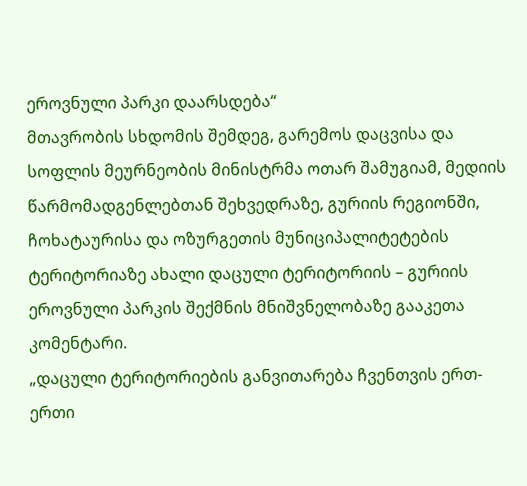ეროვნული პარკი დაარსდება“
მთავრობის სხდომის შემდეგ, გარემოს დაცვისა და სოფლის მეურნეობის მინისტრმა ოთარ შამუგიამ, მედიის წარმომადგენლებთან შეხვედრაზე, გურიის რეგიონში, ჩოხატაურისა და ოზურგეთის მუნიციპალიტეტების ტერიტორიაზე ახალი დაცული ტერიტორიის – გურიის ეროვნული პარკის შექმნის მნიშვნელობაზე გააკეთა კომენტარი.
„დაცული ტერიტორიების განვითარება ჩვენთვის ერთ-ერთი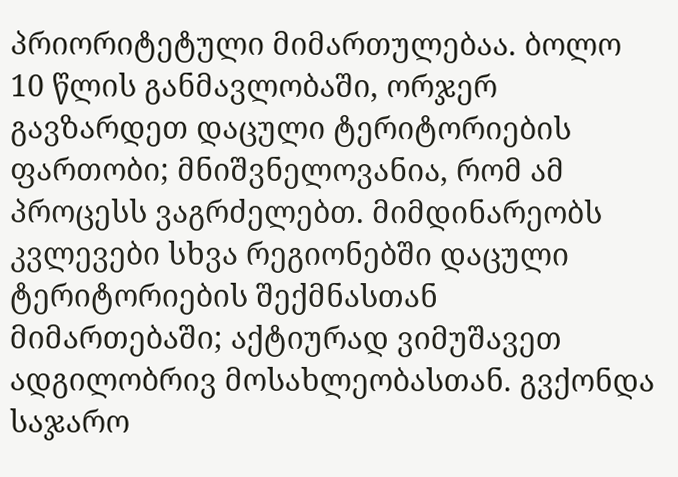პრიორიტეტული მიმართულებაა. ბოლო 10 წლის განმავლობაში, ორჯერ გავზარდეთ დაცული ტერიტორიების ფართობი; მნიშვნელოვანია, რომ ამ პროცესს ვაგრძელებთ. მიმდინარეობს კვლევები სხვა რეგიონებში დაცული ტერიტორიების შექმნასთან მიმართებაში; აქტიურად ვიმუშავეთ ადგილობრივ მოსახლეობასთან. გვქონდა საჯარო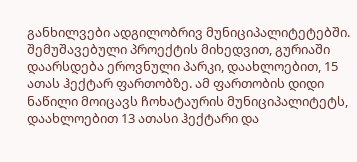განხილვები ადგილობრივ მუნიციპალიტეტებში. შემუშავებული პროექტის მიხედვით, გურიაში დაარსდება ეროვნული პარკი, დაახლოებით, 15 ათას ჰექტარ ფართობზე. ამ ფართობის დიდი ნაწილი მოიცავს ჩოხატაურის მუნიციპალიტეტს, დაახლოებით 13 ათასი ჰექტარი და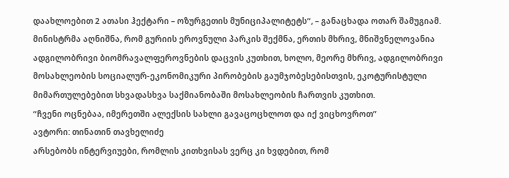დაახლოებით 2 ათასი ჰექტარი – ოზურგეთის მუნიციპალიტეტს“, – განაცხადა ოთარ შამუგიამ.
მინისტრმა აღნიშნა, რომ გურიის ეროვნული პარკის შექმნა, ერთის მხრივ, მნიშვნელოვანია ადგილობრივი ბიომრავალფეროვნების დაცვის კუთხით, ხოლო, მეორე მხრივ, ადგილობრივი მოსახლეობის სოციალურ-ეკონომიკური პირობების გაუმჯობესებისთვის, ეკოტურისტული მიმართულებებით სხვადასხვა საქმიანობაში მოსახლეობის ჩართვის კუთხით.
“ჩვენი ოცნებაა, იმერეთში ალექსის სახლი გავაცოცხლოთ და იქ ვიცხოვროთ”
ავტორი: თინათინ თავხელიძე
არსებობს ინტერვიუები, რომლის კითხვისას ვერც კი ხვდებით, რომ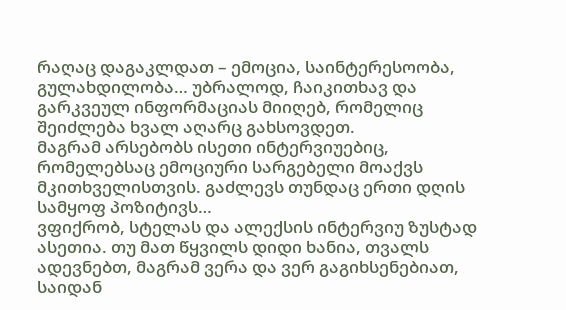რაღაც დაგაკლდათ – ემოცია, საინტერესოობა, გულახდილობა… უბრალოდ, ჩაიკითხავ და გარკვეულ ინფორმაციას მიიღებ, რომელიც შეიძლება ხვალ აღარც გახსოვდეთ.
მაგრამ არსებობს ისეთი ინტერვიუებიც, რომელებსაც ემოციური სარგებელი მოაქვს მკითხველისთვის. გაძლევს თუნდაც ერთი დღის სამყოფ პოზიტივს…
ვფიქრობ, სტელას და ალექსის ინტერვიუ ზუსტად ასეთია. თუ მათ წყვილს დიდი ხანია, თვალს ადევნებთ, მაგრამ ვერა და ვერ გაგიხსენებიათ, საიდან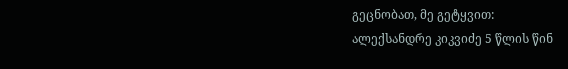გეცნობათ, მე გეტყვით:
ალექსანდრე კიკვიძე 5 წლის წინ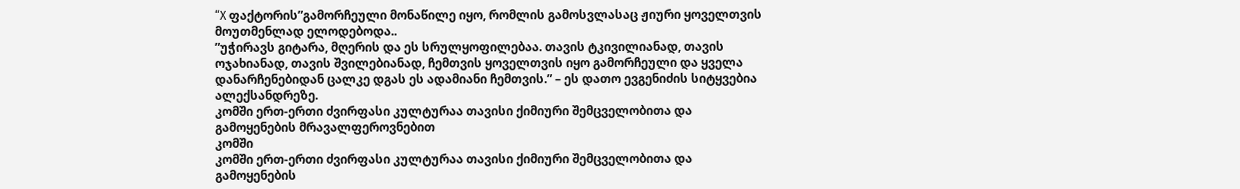“X ფაქტორის”გამორჩეული მონაწილე იყო, რომლის გამოსვლასაც ჟიური ყოველთვის მოუთმენლად ელოდებოდა..
”უჭირავს გიტარა, მღერის და ეს სრულყოფილებაა. თავის ტკივილიანად, თავის ოჯახიანად, თავის შვილებიანად, ჩემთვის ყოველთვის იყო გამორჩეული და ყველა დანარჩენებიდან ცალკე დგას ეს ადამიანი ჩემთვის.” – ეს დათო ევგენიძის სიტყვებია ალექსანდრეზე.
კომში ერთ-ერთი ძვირფასი კულტურაა თავისი ქიმიური შემცველობითა და გამოყენების მრავალფეროვნებით
კომში
კომში ერთ-ერთი ძვირფასი კულტურაა თავისი ქიმიური შემცველობითა და გამოყენების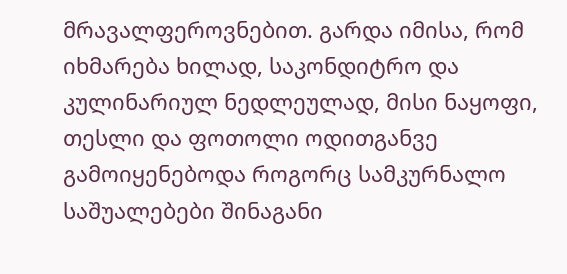მრავალფეროვნებით. გარდა იმისა, რომ იხმარება ხილად, საკონდიტრო და კულინარიულ ნედლეულად, მისი ნაყოფი, თესლი და ფოთოლი ოდითგანვე გამოიყენებოდა როგორც სამკურნალო საშუალებები შინაგანი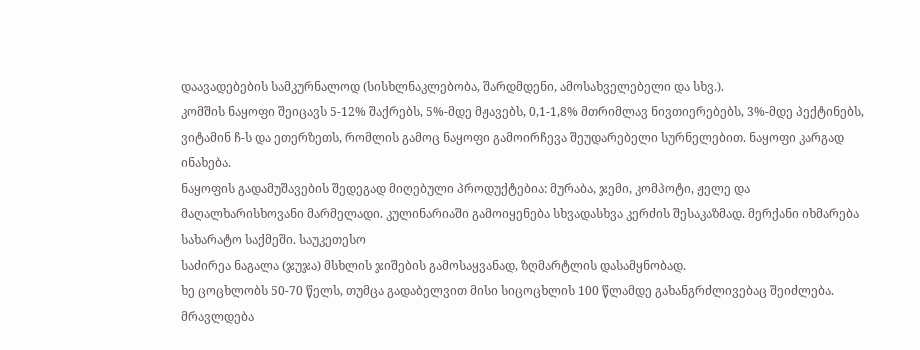დაავადებების სამკურნალოდ (სისხლნაკლებობა, შარდმდენი, ამოსახველებელი და სხვ.).
კომშის ნაყოფი შეიცავს 5-12% შაქრებს, 5%-მდე მჟავებს, 0,1-1,8% მთრიმლავ ნივთიერებებს, 3%-მდე პექტინებს, ვიტამინ ჩ-ს და ეთერზეთს, რომლის გამოც ნაყოფი გამოირჩევა შეუდარებელი სურნელებით. ნაყოფი კარგად ინახება.
ნაყოფის გადამუშავების შედეგად მიღებული პროდუქტებია: მურაბა, ჯემი, კომპოტი, ჟელე და მაღალხარისხოვანი მარმელადი. კულინარიაში გამოიყენება სხვადასხვა კერძის შესაკაზმად. მერქანი იხმარება სახარატო საქმეში. საუკეთესო
საძირეა ნაგალა (ჯუჯა) მსხლის ჯიშების გამოსაყვანად, ზღმარტლის დასამყნობად.
ხე ცოცხლობს 50-70 წელს, თუმცა გადაბელვით მისი სიცოცხლის 100 წლამდე გახანგრძლივებაც შეიძლება.
მრავლდება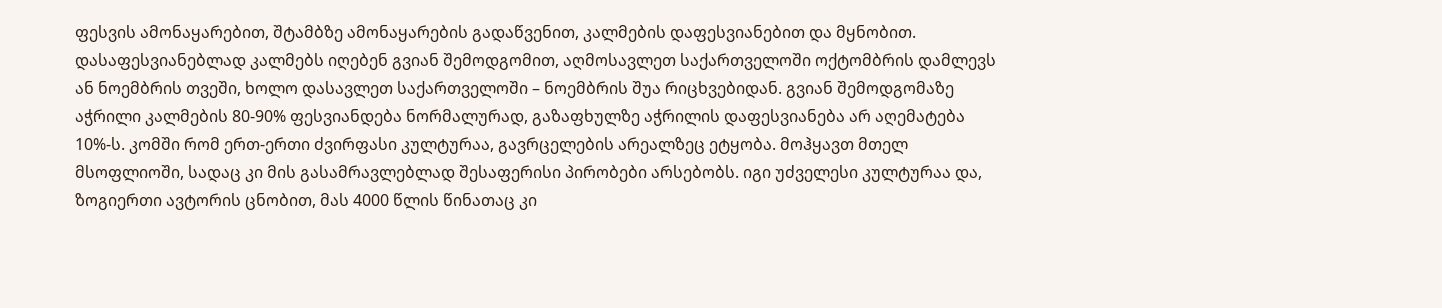ფესვის ამონაყარებით, შტამბზე ამონაყარების გადაწვენით, კალმების დაფესვიანებით და მყნობით.
დასაფესვიანებლად კალმებს იღებენ გვიან შემოდგომით, აღმოსავლეთ საქართველოში ოქტომბრის დამლევს ან ნოემბრის თვეში, ხოლო დასავლეთ საქართველოში – ნოემბრის შუა რიცხვებიდან. გვიან შემოდგომაზე აჭრილი კალმების 80-90% ფესვიანდება ნორმალურად, გაზაფხულზე აჭრილის დაფესვიანება არ აღემატება 10%-ს. კომში რომ ერთ-ერთი ძვირფასი კულტურაა, გავრცელების არეალზეც ეტყობა. მოჰყავთ მთელ მსოფლიოში, სადაც კი მის გასამრავლებლად შესაფერისი პირობები არსებობს. იგი უძველესი კულტურაა და, ზოგიერთი ავტორის ცნობით, მას 4000 წლის წინათაც კი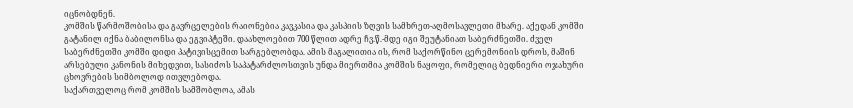იცნობდნენ.
კომშის წარმოშობისა და გავრცელების რაიონებია კავკასია და კასპიის ზღვის სამხრეთ-აღმოსავლეთი მხარე. აქედან კომში გატანილ იქნა ბაბილონსა და ეგვიპტეში. დაახლოებით 700 წლით ადრე ჩვ.წ.-მდე იგი შეუტანიათ საბერძნეთში. ძველ საბერძნეთში კომში დიდი პატივისცემით სარგებლობდა. ამის მაგალითია ის, რომ საქორწინო ცერემონიის დროს, მაშინ არსებული კანონის მიხედვით, სასიძოს საპატარძლოსთვის უნდა მიერთმია კომშის ნაყოფი, რომელიც ბედნიერი ოჯახური ცხოვრების სიმბოლოდ ითვლებოდა.
საქართველოც რომ კომშის სამშობლოა, ამას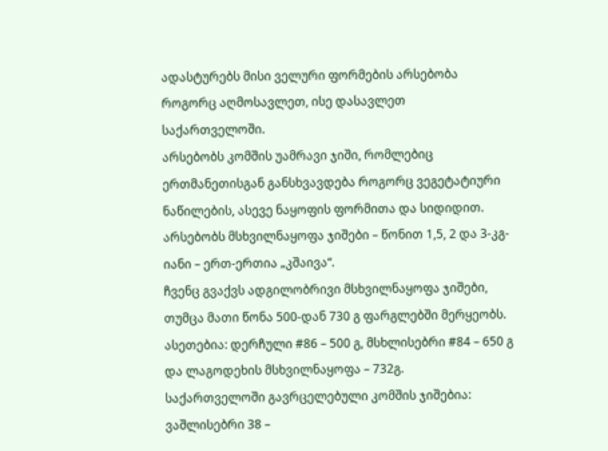ადასტურებს მისი ველური ფორმების არსებობა როგორც აღმოსავლეთ, ისე დასავლეთ საქართველოში.
არსებობს კომშის უამრავი ჯიში, რომლებიც ერთმანეთისგან განსხვავდება როგორც ვეგეტატიური ნაწილების, ასევე ნაყოფის ფორმითა და სიდიდით. არსებობს მსხვილნაყოფა ჯიშები – წონით 1,5, 2 და 3-კგ-იანი – ერთ-ერთია „კშაივა“.
ჩვენც გვაქვს ადგილობრივი მსხვილნაყოფა ჯიშები, თუმცა მათი წონა 500-დან 730 გ ფარგლებში მერყეობს. ასეთებია: დერჩული #86 – 500 გ, მსხლისებრი #84 – 650 გ და ლაგოდეხის მსხვილნაყოფა – 732გ.
საქართველოში გავრცელებული კომშის ჯიშებია:
ვაშლისებრი 38 –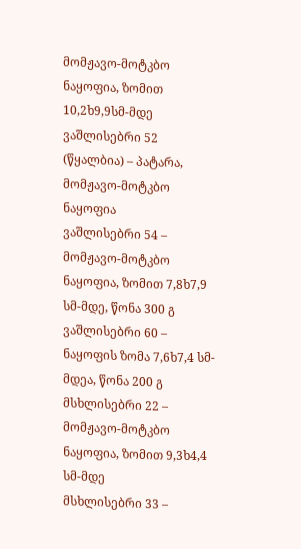მომჟავო-მოტკბო ნაყოფია, ზომით 10,2ხ9,9სმ-მდე
ვაშლისებრი 52 (წყალბია) – პატარა, მომჟავო-მოტკბო ნაყოფია
ვაშლისებრი 54 – მომჟავო-მოტკბო ნაყოფია, ზომით 7,8ხ7,9 სმ-მდე, წონა 300 გ
ვაშლისებრი 60 – ნაყოფის ზომა 7,6ხ7,4 სმ-მდეა, წონა 200 გ
მსხლისებრი 22 – მომჟავო-მოტკბო ნაყოფია, ზომით 9,3ხ4,4 სმ-მდე
მსხლისებრი 33 –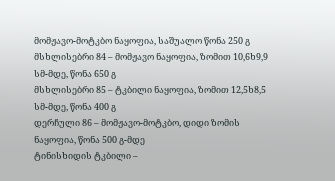მომჟავო-მოტკბო ნაყოფია, საშუალო წონა 250 გ
მსხლისებრი 84 – მომჟავო ნაყოფია, ზომით 10,6ხ9,9 სმ-მდე, წონა 650 გ
მსხლისებრი 85 – ტკბილი ნაყოფია, ზომით 12,5ხ8,5 სმ-მდე, წონა 400 გ
დერჩული 86 – მომჟავო-მოტკბო, დიდი ზომის ნაყოფია, წონა 500 გ-მდე
ტინისხიდის ტკბილი –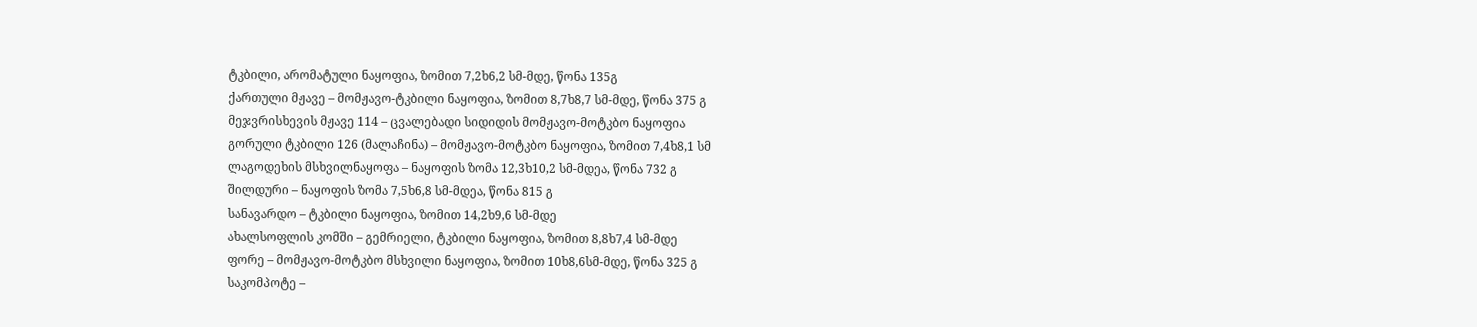ტკბილი, არომატული ნაყოფია, ზომით 7,2ხ6,2 სმ-მდე, წონა 135გ
ქართული მჟავე – მომჟავო-ტკბილი ნაყოფია, ზომით 8,7ხ8,7 სმ-მდე, წონა 375 გ
მეჯვრისხევის მჟავე 114 – ცვალებადი სიდიდის მომჟავო-მოტკბო ნაყოფია
გორული ტკბილი 126 (მალაჩინა) – მომჟავო-მოტკბო ნაყოფია, ზომით 7,4ხ8,1 სმ
ლაგოდეხის მსხვილნაყოფა – ნაყოფის ზომა 12,3ხ10,2 სმ-მდეა, წონა 732 გ
შილდური – ნაყოფის ზომა 7,5ხ6,8 სმ-მდეა, წონა 815 გ
სანავარდო – ტკბილი ნაყოფია, ზომით 14,2ხ9,6 სმ-მდე
ახალსოფლის კომში – გემრიელი, ტკბილი ნაყოფია, ზომით 8,8ხ7,4 სმ-მდე
ფორე – მომჟავო-მოტკბო მსხვილი ნაყოფია, ზომით 10ხ8,6სმ-მდე, წონა 325 გ
საკომპოტე –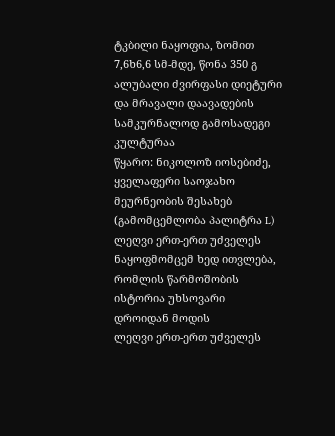ტკბილი ნაყოფია, ზომით 7,6ხ6,6 სმ-მდე, წონა 350 გ
ალუბალი ძვირფასი დიეტური და მრავალი დაავადების სამკურნალოდ გამოსადეგი კულტურაა
წყარო: ნიკოლოზ იოსებიძე, ყველაფერი საოჯახო მეურნეობის შესახებ (გამომცემლობა პალიტრა L)
ლეღვი ერთ-ერთ უძველეს ნაყოფმომცემ ხედ ითვლება, რომლის წარმოშობის ისტორია უხსოვარი დროიდან მოდის
ლეღვი ერთ-ერთ უძველეს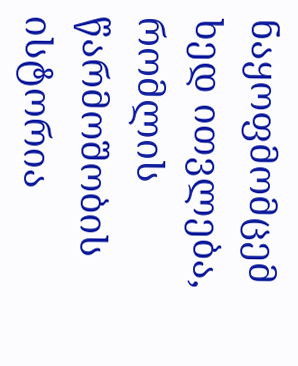ნაყოფმომცემ ხედ ითვლება, რომლის წარმოშობის ისტორია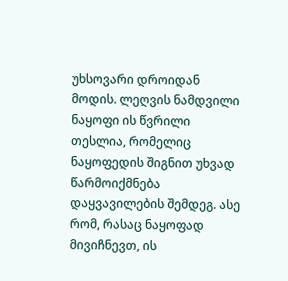უხსოვარი დროიდან მოდის. ლეღვის ნამდვილი ნაყოფი ის წვრილი თესლია, რომელიც ნაყოფედის შიგნით უხვად წარმოიქმნება დაყვავილების შემდეგ. ასე რომ, რასაც ნაყოფად მივიჩნევთ, ის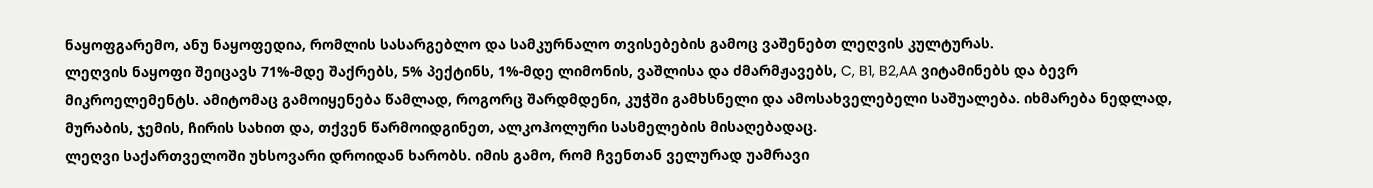ნაყოფგარემო, ანუ ნაყოფედია, რომლის სასარგებლო და სამკურნალო თვისებების გამოც ვაშენებთ ლეღვის კულტურას.
ლეღვის ნაყოფი შეიცავს 71%-მდე შაქრებს, 5% პექტინს, 1%-მდე ლიმონის, ვაშლისა და ძმარმჟავებს, C, B1, B2,AA ვიტამინებს და ბევრ მიკროელემენტს. ამიტომაც გამოიყენება წამლად, როგორც შარდმდენი, კუჭში გამხსნელი და ამოსახველებელი საშუალება. იხმარება ნედლად, მურაბის, ჯემის, ჩირის სახით და, თქვენ წარმოიდგინეთ, ალკოჰოლური სასმელების მისაღებადაც.
ლეღვი საქართველოში უხსოვარი დროიდან ხარობს. იმის გამო, რომ ჩვენთან ველურად უამრავი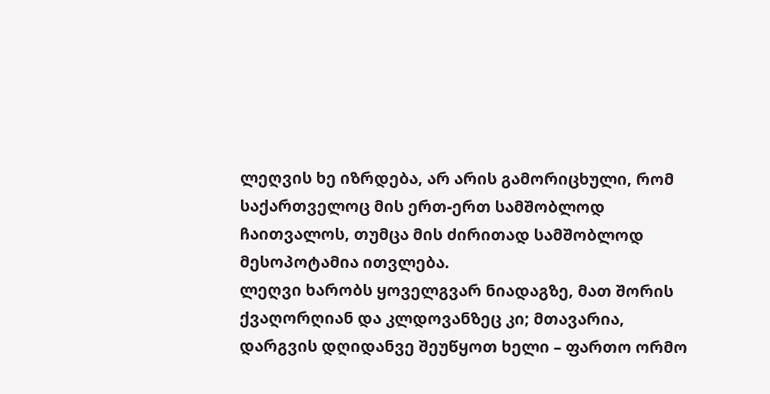ლეღვის ხე იზრდება, არ არის გამორიცხული, რომ საქართველოც მის ერთ-ერთ სამშობლოდ ჩაითვალოს, თუმცა მის ძირითად სამშობლოდ მესოპოტამია ითვლება.
ლეღვი ხარობს ყოველგვარ ნიადაგზე, მათ შორის ქვაღორღიან და კლდოვანზეც კი; მთავარია, დარგვის დღიდანვე შეუწყოთ ხელი – ფართო ორმო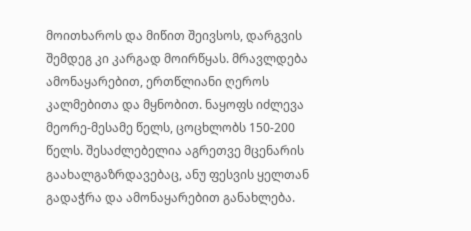მოითხაროს და მიწით შეივსოს, დარგვის შემდეგ კი კარგად მოირწყას. მრავლდება ამონაყარებით, ერთწლიანი ღეროს კალმებითა და მყნობით. ნაყოფს იძლევა მეორე-მესამე წელს, ცოცხლობს 150-200 წელს. შესაძლებელია აგრეთვე მცენარის გაახალგაზრდავებაც, ანუ ფესვის ყელთან გადაჭრა და ამონაყარებით განახლება.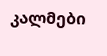კალმები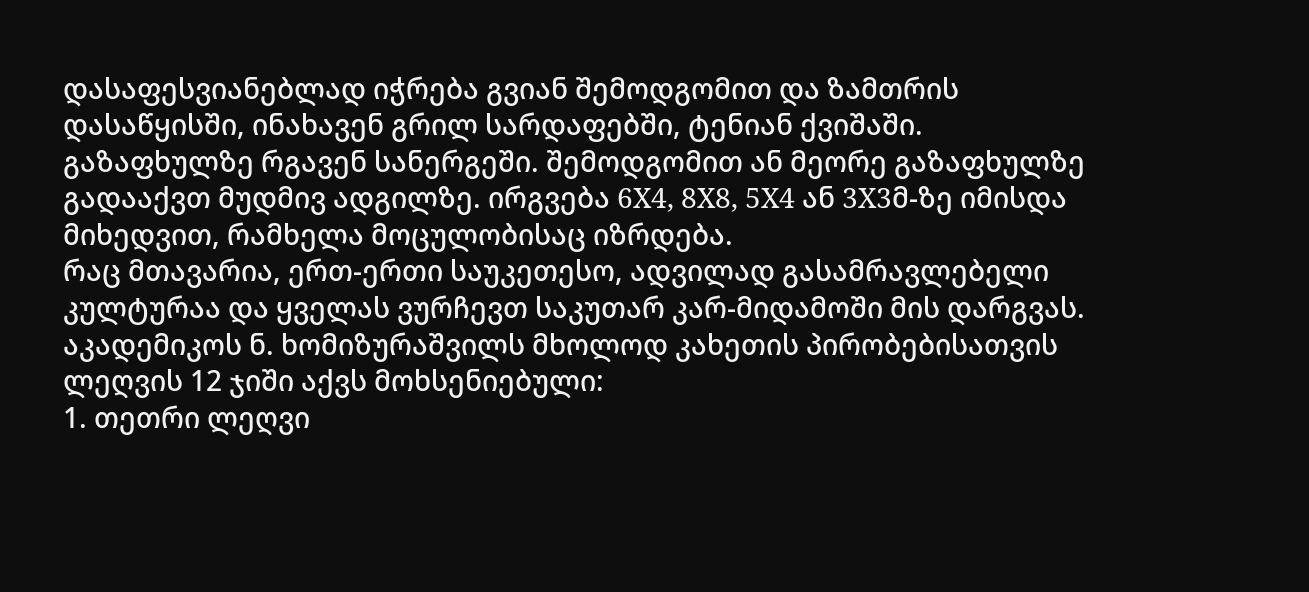დასაფესვიანებლად იჭრება გვიან შემოდგომით და ზამთრის დასაწყისში, ინახავენ გრილ სარდაფებში, ტენიან ქვიშაში. გაზაფხულზე რგავენ სანერგეში. შემოდგომით ან მეორე გაზაფხულზე გადააქვთ მუდმივ ადგილზე. ირგვება 6X4, 8X8, 5X4 ან 3X3მ-ზე იმისდა მიხედვით, რამხელა მოცულობისაც იზრდება.
რაც მთავარია, ერთ-ერთი საუკეთესო, ადვილად გასამრავლებელი კულტურაა და ყველას ვურჩევთ საკუთარ კარ-მიდამოში მის დარგვას.
აკადემიკოს ნ. ხომიზურაშვილს მხოლოდ კახეთის პირობებისათვის ლეღვის 12 ჯიში აქვს მოხსენიებული:
1. თეთრი ლეღვი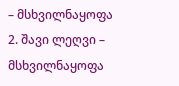– მსხვილნაყოფა
2. შავი ლეღვი – მსხვილნაყოფა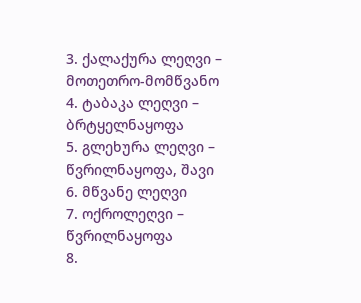3. ქალაქურა ლეღვი – მოთეთრო-მომწვანო
4. ტაბაკა ლეღვი – ბრტყელნაყოფა
5. გლეხურა ლეღვი – წვრილნაყოფა, შავი
6. მწვანე ლეღვი
7. ოქროლეღვი – წვრილნაყოფა
8.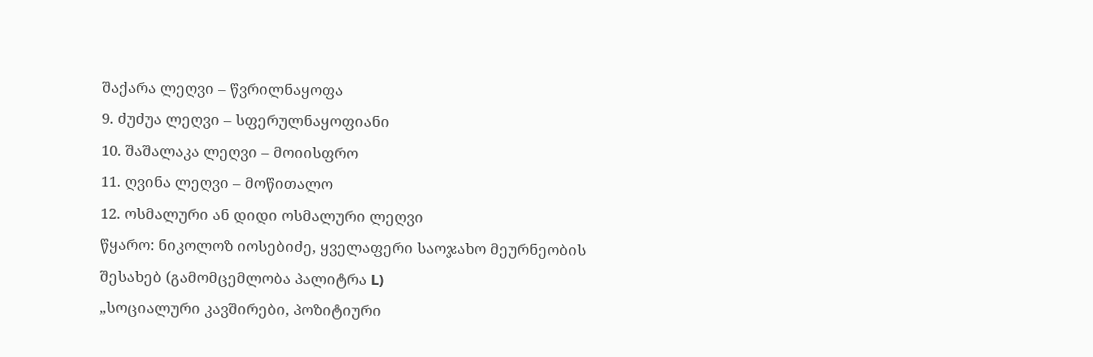შაქარა ლეღვი – წვრილნაყოფა
9. ძუძუა ლეღვი – სფერულნაყოფიანი
10. შაშალაკა ლეღვი – მოიისფრო
11. ღვინა ლეღვი – მოწითალო
12. ოსმალური ან დიდი ოსმალური ლეღვი
წყარო: ნიკოლოზ იოსებიძე, ყველაფერი საოჯახო მეურნეობის შესახებ (გამომცემლობა პალიტრა L)
„სოციალური კავშირები, პოზიტიური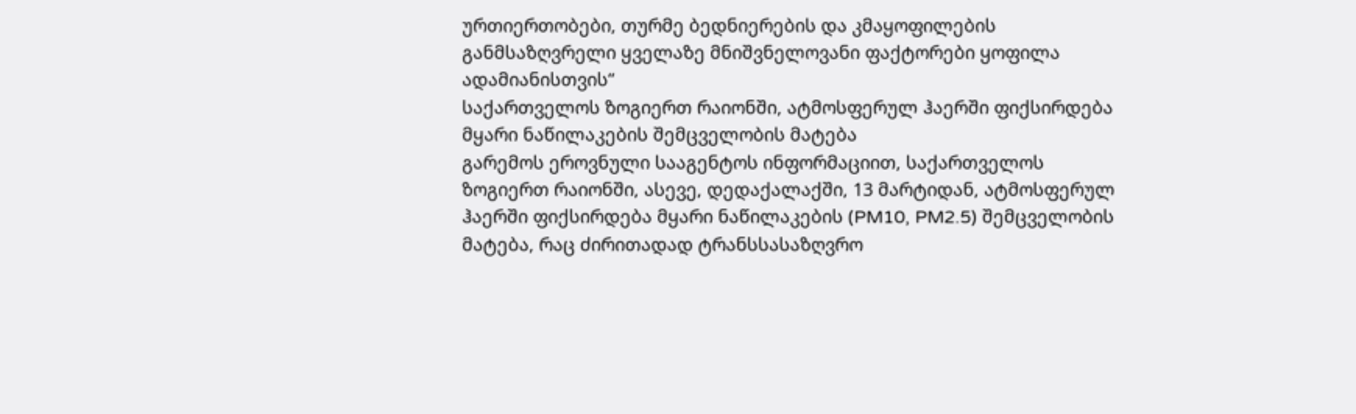ურთიერთობები, თურმე ბედნიერების და კმაყოფილების განმსაზღვრელი ყველაზე მნიშვნელოვანი ფაქტორები ყოფილა ადამიანისთვის“
საქართველოს ზოგიერთ რაიონში, ატმოსფერულ ჰაერში ფიქსირდება მყარი ნაწილაკების შემცველობის მატება
გარემოს ეროვნული სააგენტოს ინფორმაციით, საქართველოს ზოგიერთ რაიონში, ასევე, დედაქალაქში, 13 მარტიდან, ატმოსფერულ ჰაერში ფიქსირდება მყარი ნაწილაკების (PM10, PM2.5) შემცველობის მატება, რაც ძირითადად ტრანსსასაზღვრო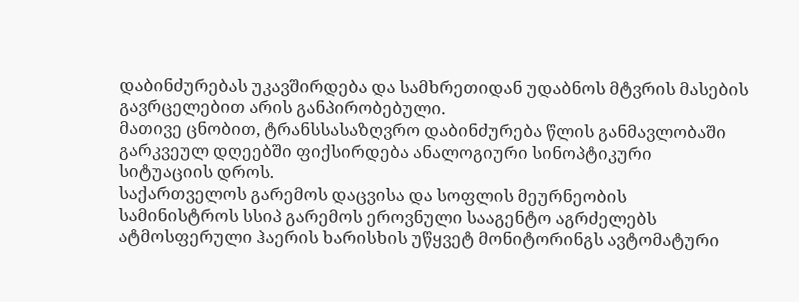დაბინძურებას უკავშირდება და სამხრეთიდან უდაბნოს მტვრის მასების გავრცელებით არის განპირობებული.
მათივე ცნობით, ტრანსსასაზღვრო დაბინძურება წლის განმავლობაში გარკვეულ დღეებში ფიქსირდება ანალოგიური სინოპტიკური სიტუაციის დროს.
საქართველოს გარემოს დაცვისა და სოფლის მეურნეობის სამინისტროს სსიპ გარემოს ეროვნული სააგენტო აგრძელებს ატმოსფერული ჰაერის ხარისხის უწყვეტ მონიტორინგს ავტომატური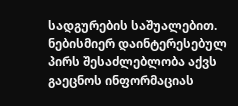სადგურების საშუალებით.
ნებისმიერ დაინტერესებულ პირს შესაძლებლობა აქვს გაეცნოს ინფორმაციას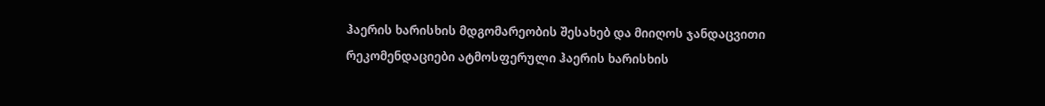ჰაერის ხარისხის მდგომარეობის შესახებ და მიიღოს ჯანდაცვითი რეკომენდაციები ატმოსფერული ჰაერის ხარისხის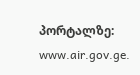პორტალზე: www.air.gov.ge.